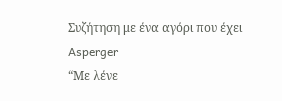Συζήτηση με ένα αγόρι που έχει Asperger
“Με λένε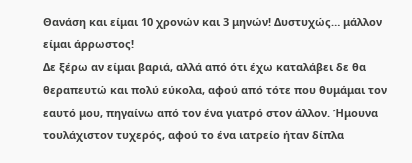Θανάση και είμαι 10 χρονών και 3 μηνών! Δυστυχώς… μάλλον είμαι άρρωστος!
Δε ξέρω αν είμαι βαριά, αλλά από ότι έχω καταλάβει δε θα θεραπευτώ και πολύ εύκολα, αφού από τότε που θυμάμαι τον εαυτό μου, πηγαίνω από τον ένα γιατρό στον άλλον. Ήμουνα τουλάχιστον τυχερός, αφού το ένα ιατρείο ήταν δίπλα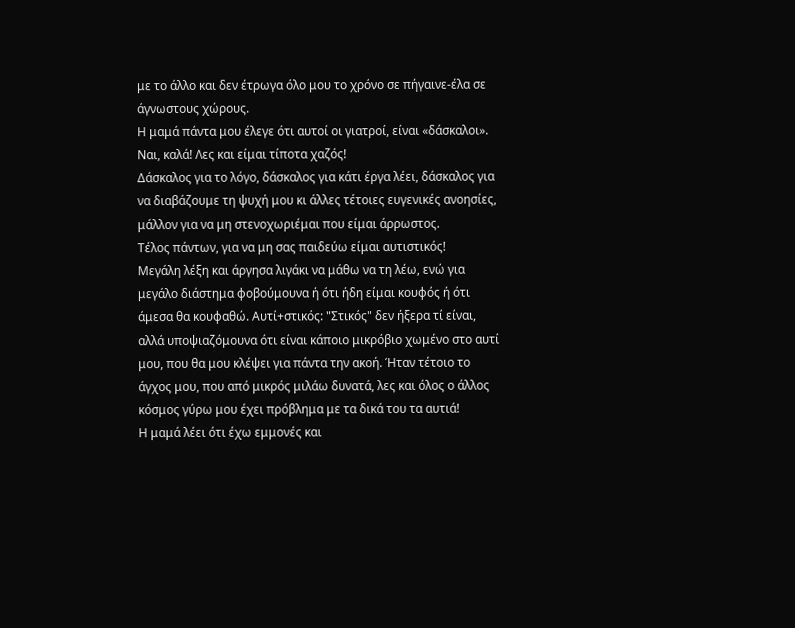με το άλλο και δεν έτρωγα όλο μου το χρόνο σε πήγαινε-έλα σε άγνωστους χώρους.
Η μαμά πάντα μου έλεγε ότι αυτοί οι γιατροί, είναι «δάσκαλοι». Ναι, καλά! Λες και είμαι τίποτα χαζός!
Δάσκαλος για το λόγο, δάσκαλος για κάτι έργα λέει, δάσκαλος για να διαβάζουμε τη ψυχή μου κι άλλες τέτοιες ευγενικές ανοησίες, μάλλον για να μη στενοχωριέμαι που είμαι άρρωστος.
Τέλος πάντων, για να μη σας παιδεύω είμαι αυτιστικός!
Μεγάλη λέξη και άργησα λιγάκι να μάθω να τη λέω, ενώ για μεγάλο διάστημα φοβούμουνα ή ότι ήδη είμαι κουφός ή ότι άμεσα θα κουφαθώ. Αυτί+στικός: "Στικός" δεν ήξερα τί είναι, αλλά υποψιαζόμουνα ότι είναι κάποιο μικρόβιο χωμένο στο αυτί μου, που θα μου κλέψει για πάντα την ακοή. Ήταν τέτοιο το άγχος μου, που από μικρός μιλάω δυνατά, λες και όλος ο άλλος κόσμος γύρω μου έχει πρόβλημα με τα δικά του τα αυτιά!
Η μαμά λέει ότι έχω εμμονές και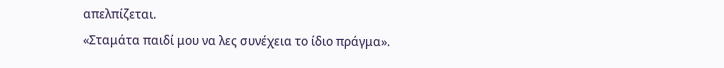απελπίζεται.
«Σταμάτα παιδί μου να λες συνέχεια το ίδιο πράγμα».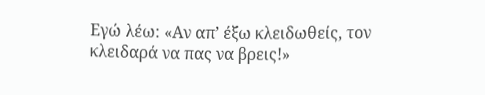Εγώ λέω: «Αν απ’ έξω κλειδωθείς, τον κλειδαρά να πας να βρεις!»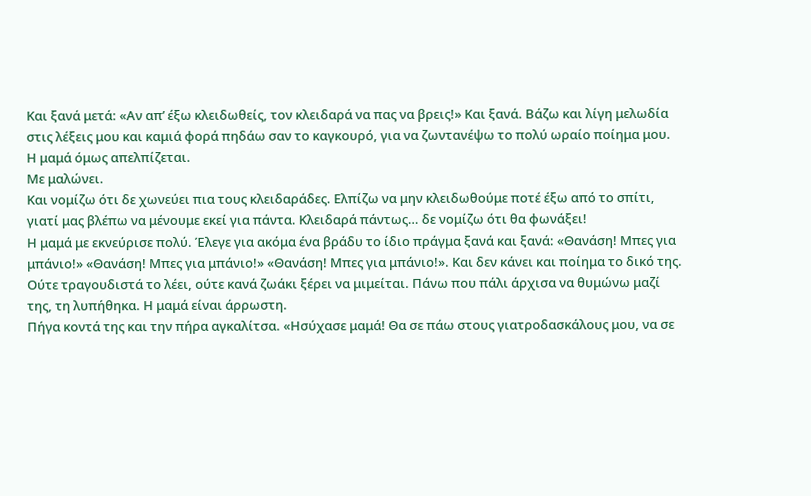Και ξανά μετά: «Αν απ’ έξω κλειδωθείς, τον κλειδαρά να πας να βρεις!» Και ξανά. Βάζω και λίγη μελωδία στις λέξεις μου και καμιά φορά πηδάω σαν το καγκουρό, για να ζωντανέψω το πολύ ωραίο ποίημα μου.
Η μαμά όμως απελπίζεται.
Με μαλώνει.
Και νομίζω ότι δε χωνεύει πια τους κλειδαράδες. Ελπίζω να μην κλειδωθούμε ποτέ έξω από το σπίτι, γιατί μας βλέπω να μένουμε εκεί για πάντα. Κλειδαρά πάντως… δε νομίζω ότι θα φωνάξει!
Η μαμά με εκνεύρισε πολύ. Έλεγε για ακόμα ένα βράδυ το ίδιο πράγμα ξανά και ξανά: «Θανάση! Μπες για μπάνιο!» «Θανάση! Μπες για μπάνιο!» «Θανάση! Μπες για μπάνιο!». Και δεν κάνει και ποίημα το δικό της. Ούτε τραγουδιστά το λέει, ούτε κανά ζωάκι ξέρει να μιμείται. Πάνω που πάλι άρχισα να θυμώνω μαζί της, τη λυπήθηκα. Η μαμά είναι άρρωστη.
Πήγα κοντά της και την πήρα αγκαλίτσα. «Ησύχασε μαμά! Θα σε πάω στους γιατροδασκάλους μου, να σε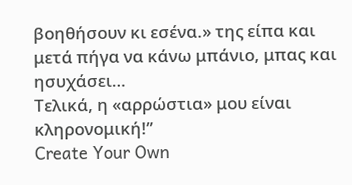βοηθήσουν κι εσένα.» της είπα και μετά πήγα να κάνω μπάνιο, μπας και ησυχάσει…
Τελικά, η «αρρώστια» μου είναι κληρονομική!”
Create Your Own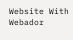Website With Webador